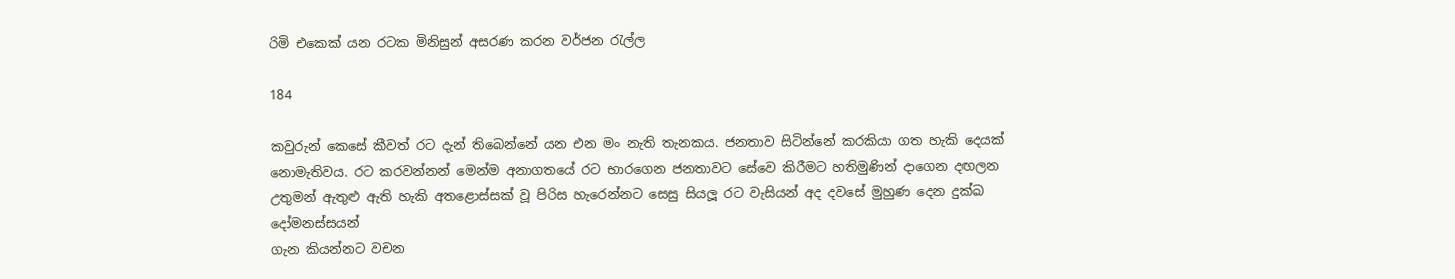රිමි එකෙක් යන රටක මිනිසුන් අසරණ කරන වර්ජන රැල්ල

184

කවුරුන් කෙසේ කීවත් රට දැන් තිබෙන්නේ යන එන මං නැති තැනකය. ජනතාව සිටින්නේ කරකියා ගත හැකි දෙයක් නොමැතිවය. රට කරවන්නන් මෙන්ම අනාගතයේ රට භාරගෙන ජනතාවට සේවෙ කිරීමට හතිමුණින් දාගෙන දඟලන උතුමන් ඇතුළු ඇති හැකි අතළොස්සක් වූ පිරිස හැරෙන්නට සෙසු සියලූ රට වැසියන් අද දවසේ මුහුණ දෙන දුක්ඛ දෝමනස්සයන්
ගැන කියන්නට වචන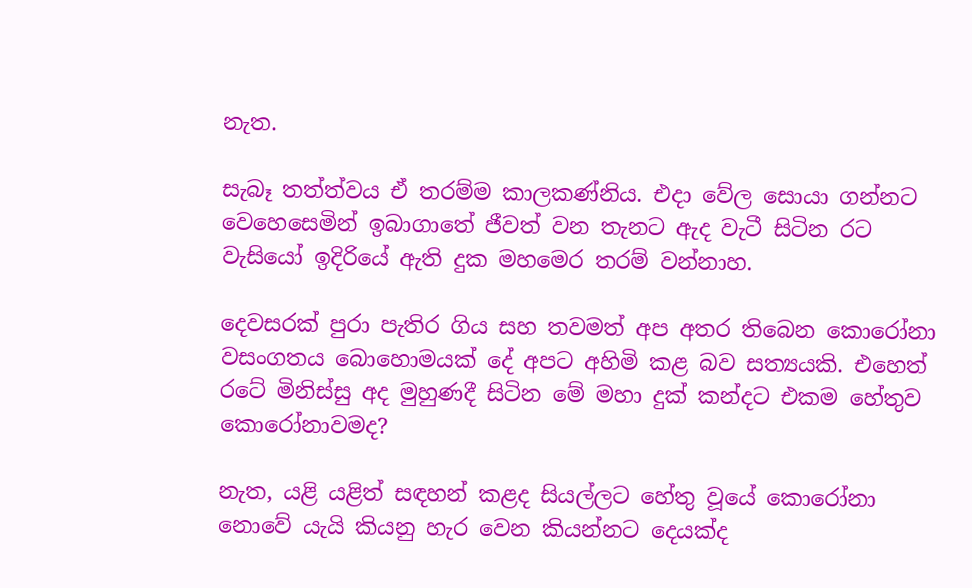නැත.

සැබෑ තත්ත්වය ඒ තරම්ම කාලකණ්නිය. එදා වේල සොයා ගන්නට වෙහෙසෙමින් ඉබාගාතේ ජීවත් වන තැනට ඇද වැටී සිටින රට වැසියෝ ඉදිරියේ ඇති දුක මහමෙර තරම් වන්නාහ.

දෙවසරක් පුරා පැතිර ගිය සහ තවමත් අප අතර තිබෙන කොරෝනා වසංගතය බොහොමයක් දේ අපට අහිමි කළ බව සත්‍යයකි. එහෙත් රටේ මිනිස්සු අද මුහුණදී සිටින මේ මහා දුක් කන්දට එකම හේතුව කොරෝනාවමද?

නැත, යළි යළිත් සඳහන් කළද සියල්ලට හේතු වූයේ කොරෝනා නොවේ යැයි කියනු හැර වෙන කියන්නට දෙයක්ද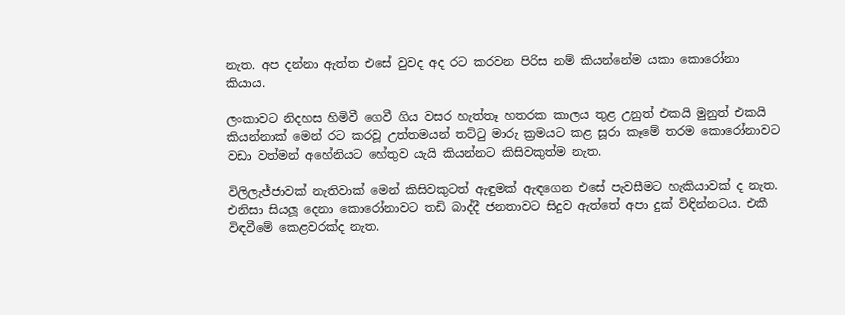නැත. අප දන්නා ඇත්ත එසේ වුවද අද රට කරවන පිරිස නම් කියන්නේම යකා කොරෝනා කියාය.

ලංකාවට නිදහස හිමිවී ගෙවී ගිය වසර හැත්තෑ හතරක කාලය තුළ උනුත් එකයි මුනුත් එකයි කියන්නාක් මෙන් රට කරවූ උත්තමයන් තට්ටු මාරු ක්‍රමයට කළ සූරා කෑමේ තරම කොරෝනාවට වඩා වත්මන් අහේනියට හේතුව යැයි කියන්නට කිසිවකුත්ම නැත.

විලිලැජ්ජාවක් නැතිවාක් මෙන් කිසිවකුටත් ඇඳුමක් ඇඳගෙන එසේ පැවසීමට හැකියාවක් ද නැත. එනිසා සියලූ දෙනා කොරෝනාවට තඩි බාද්දී ජනතාවට සිදුව ඇත්තේ අපා දුක් විඳින්නටය. එකී විඳවීමේ කෙළවරක්ද නැත.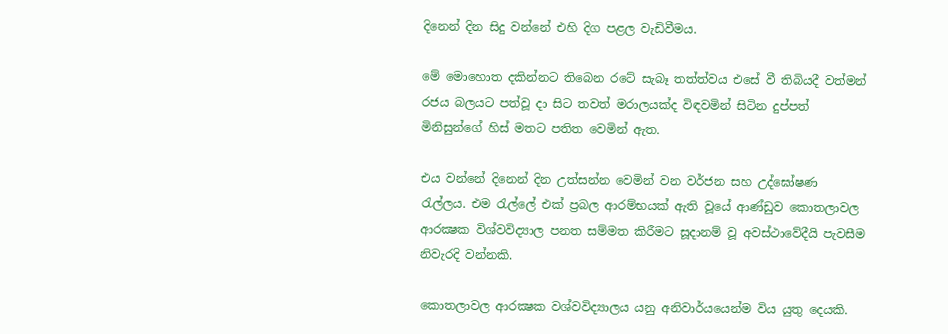දිනෙන් දින සිදු වන්නේ එහි දිග පළල වැඩිවීමය.

මේ මොහොත දකින්නට තිබෙන රටේ සැබෑ තත්ත්වය එසේ වී තිබියදී වත්මන් රජය බලයට පත්වූ දා සිට තවත් මරාලයක්ද විඳවමින් සිටින දුප්පත් මිනිසුන්ගේ හිස් මතට පතිත වෙමින් ඇත.

එය වන්නේ දිනෙන් දින උත්සන්න වෙමින් වන වර්ජන සහ උද්ඝෝෂණ රැල්ලය. එම රැල්ලේ එක් ප්‍රබල ආරම්භයක් ඇති වූයේ ආණ්ඩුව කොතලාවල ආරක්‍ෂක විශ්වවිද්‍යාල පනත සම්මත කිරීමට සූදානම් වූ අවස්ථාවේදීයි පැවසීම නිවැරදි වන්නකි.

කොතලාවල ආරක්‍ෂක වශ්වවිද්‍යාලය යනු අනිවාර්යයෙන්ම විය යුතු දෙයකි.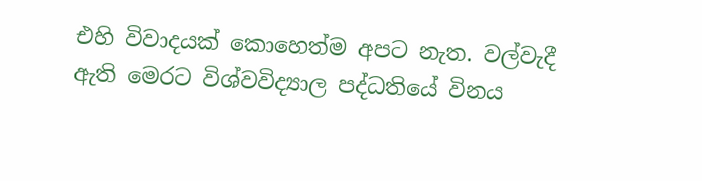එහි විවාදයක් කොහෙත්ම අපට නැත. වල්වැදී ඇති මෙරට විශ්වවිද්‍යාල පද්ධතියේ විනය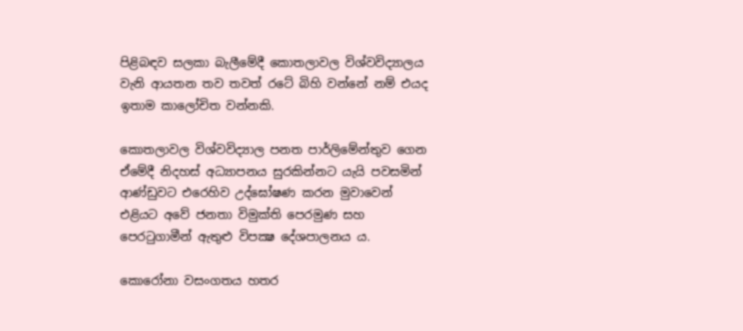පිළිබඳව සලකා බැලීමේදී කොතලාවල විශ්වවිද්‍යාලය වැනි ආයතන තව තවත් රටේ බිහි වන්නේ නම් එයද ඉතාම කාලෝචිත වන්නකි.

කොතලාවල විශ්වවිද්‍යාල පනත පාර්ලිමේන්තුව ගෙන ඒමේදී නිදහස් අධ්‍යාපනය සුරකින්නට යැයි පවසමින් ආණ්ඩුවට එරෙහිව උද්ඝෝෂණ කරන මුවාවෙන් එළියට අවේ ජනතා විමුක්ති පෙරමුණ සහ පෙරටුගාමීන් ඇතුළු විපක්‍ෂ දේශපාලනය ය.

කොරෝනා වසංගතය හතර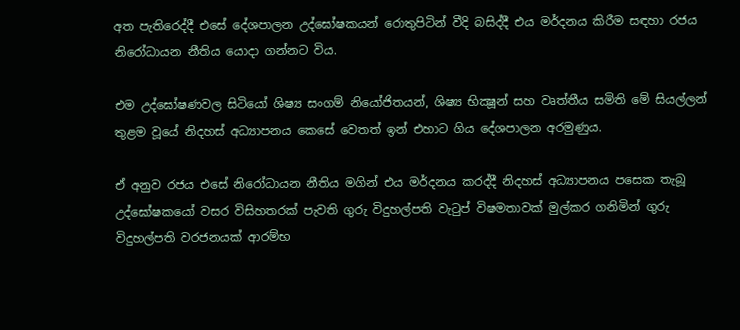අත පැතිරෙද්දී එසේ දේශපාලන උද්ඝෝෂකයන් රොතුපිටින් වීදි බසිද්දී එය මර්දනය කිරීම සඳහා රජය නිරෝධායන නීතිය යොදා ගන්නට විය.

එම උද්ඝෝෂණවල සිටියෝ ශිෂ්‍ය සංගම් නියෝජිතයන්, ශිෂ්‍ය භික්‍ෂූන් සහ වෘත්තීය සමිති මේ සියල්ලන් තුළම වූයේ නිදහස් අධ්‍යාපනය කෙසේ වෙතත් ඉන් එහාට ගිය දේශපාලන අරමුණුය.

ඒ අනුව රජය එසේ නිරෝධායන නීතිය මගින් එය මර්දනය කරද්දී නිදහස් අධ්‍යාපනය පසෙක තැබූ උද්ඝෝෂකයෝ වසර විසිහතරක් පැවති ගුරු විදුහල්පති වැටුප් විෂමතාවක් මුල්කර ගනිමින් ගුරු විදුහල්පති වරජනයක් ආරම්භ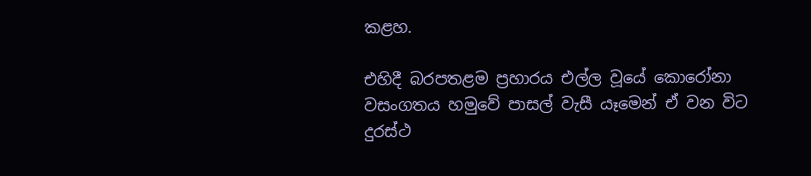කළහ.

එහිදී බරපතළම ප්‍රහාරය එල්ල වූයේ කොරෝනා වසංගතය හමුවේ පාසල් වැසී යෑමෙන් ඒ වන විට දුරස්ථ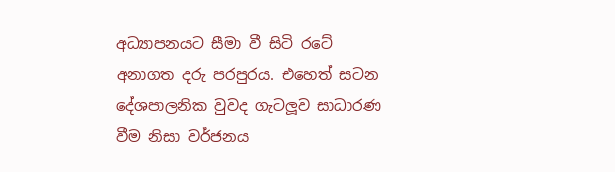අධ්‍යාපනයට සීමා වී සිටි රටේ අනාගත දරු පරපුරය. එහෙත් සටන දේශපාලනික වුවද ගැටලූව සාධාරණ වීම නිසා වර්ජනය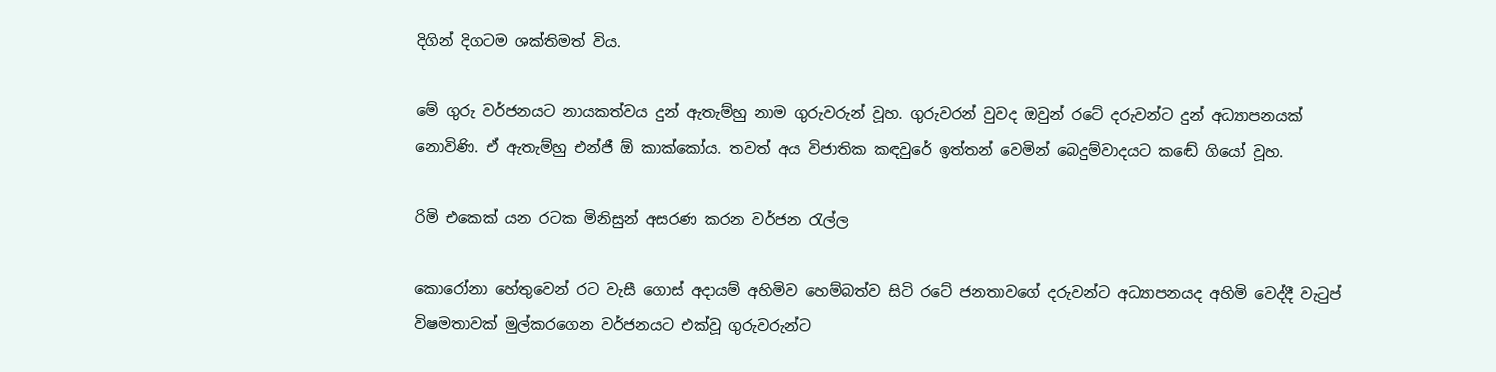දිගින් දිගටම ශක්තිමත් විය.

මේ ගුරු වර්ජනයට නායකත්වය දුන් ඇතැම්හු නාම ගුරුවරුන් වූහ. ගුරුවරන් වුවද ඔවුන් රටේ දරුවන්ට දුන් අධ්‍යාපනයක් නොවිණි. ඒ ඇතැම්හු එන්ජී ඕ කාක්කෝය. තවත් අය විජාතික කඳවුරේ ඉත්තන් වෙමින් බෙදුම්වාදයට කඬේ ගියෝ වූහ.

රිමි එකෙක් යන රටක මිනිසුන් අසරණ කරන වර්ජන රැල්ල

කොරෝනා හේතුවෙන් රට වැසී ගොස් අදායම් අහිමිව හෙම්බත්ව සිටි රටේ ජනතාවගේ දරුවන්ට අධ්‍යාපනයද අහිමි වෙද්දී වැටුප් විෂමතාවක් මුල්කරගෙන වර්ජනයට එක්වූ ගුරුවරුන්ට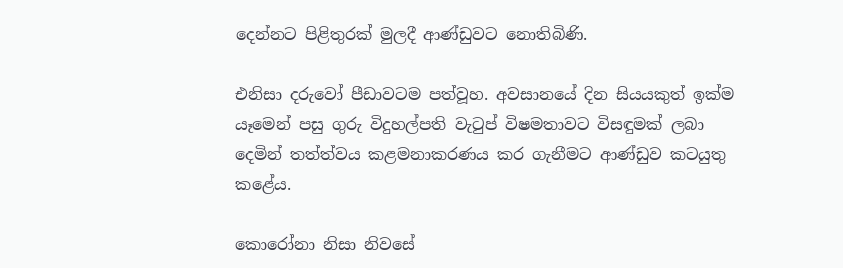දෙන්නට පිළිතුරක් මුලදී ආණ්ඩුවට නොතිබිණි.

එනිසා දරුවෝ පීඩාවටම පත්වූහ. අවසානයේ දින සියයකුත් ඉක්ම යෑමෙන් පසු ගුරු විදුහල්පති වැටුප් විෂමතාවට විසඳුමක් ලබා දෙමින් තත්ත්වය කළමනාකරණය කර ගැනීමට ආණ්ඩුව කටයුතු කළේය.

කොරෝනා නිසා නිවසේ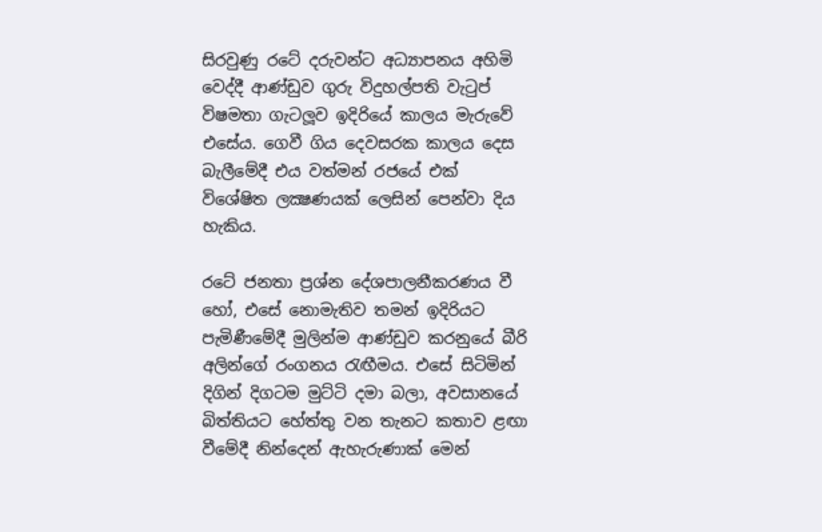සිරවුණු රටේ දරුවන්ට අධ්‍යාපනය අහිමි වෙද්දී ආණ්ඩුව ගුරු විදුහල්පති වැටුප් විෂමතා ගැටලූව ඉදිරියේ කාලය මැරුවේ එසේය. ගෙවී ගිය දෙවසරක කාලය දෙස බැලීමේදී එය වත්මන් රජයේ එක් විශේෂිත ලක්‍ෂණයක් ලෙසින් පෙන්වා දිය හැකිය.

රටේ ජනතා ප්‍රශ්න දේශපාලනීකරණය වී හෝ, එසේ නොමැතිව තමන් ඉදිරියට පැමිණීමේදී මුලින්ම ආණ්ඩුව කරනුයේ බීරි අලින්ගේ රංගනය රැඟීමය. එසේ සිටිමින් දිගින් දිගටම මුට්ටි දමා බලා, අවසානයේ බිත්තියට හේත්තු වන තැනට කතාව ළඟා වීමේදී නින්දෙන් ඇහැරුණාක් මෙන්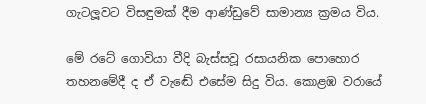ගැටලූවට විසඳුමක් දීම ආණ්ඩුවේ සාමාන්‍ය ක්‍රමය විය.

මේ රටේ ගොවියා වීදි බැස්සවූ රසායනික පොහොර තහනමේදී ද ඒ වැඬේ එසේම සිදු විය. කොළඹ වරායේ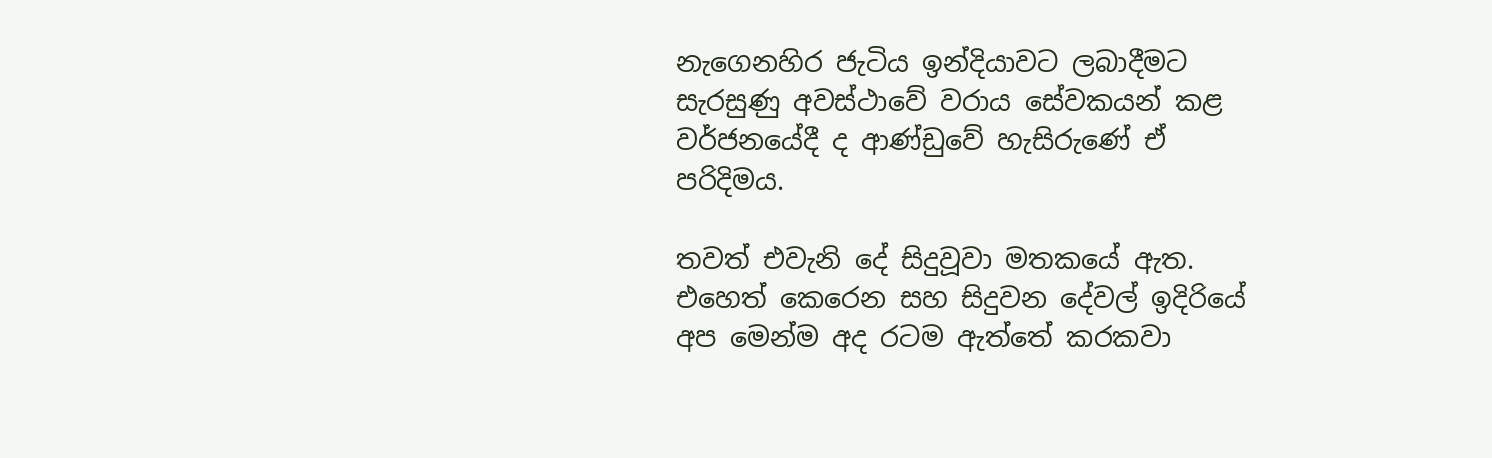නැගෙනහිර ජැටිය ඉන්දියාවට ලබාදීමට සැරසුණු අවස්ථාවේ වරාය සේවකයන් කළ වර්ජනයේදී ද ආණ්ඩුවේ හැසිරුණේ ඒ පරිදිමය.

තවත් එවැනි දේ සිදුවූවා මතකයේ ඇත. එහෙත් කෙරෙන සහ සිදුවන දේවල් ඉදිරියේ අප මෙන්ම අද රටම ඇත්තේ කරකවා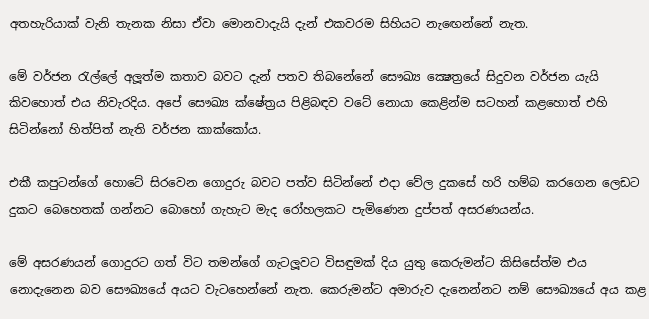අතහැරියාක් වැනි තැනක නිසා ඒවා මොනවාදැයි දැන් එකවරම සිහියට නැඟෙන්නේ නැත.

මේ වර්ජන රැල්ලේ අලූත්ම කතාව බවට දැන් පතව තිබනේනේ සෞඛ්‍ය ක්‍ෂෙත්‍රයේ සිදුවන වර්ජන යැයි කිවහොත් එය නිවැරදිය. අපේ සෞඛ්‍ය ක්ෂේත්‍රය පිළිබඳව වටේ නොයා කෙළින්ම සටහන් කළහොත් එහි සිටින්නෝ හිත්පිත් නැති වර්ජන කාක්කෝය.

එකී කපුටන්ගේ හොටේ සිරවෙන ගොදුරු බවට පත්ව සිටින්නේ එදා වේල දුකසේ හරි හම්බ කරගෙන ලෙඩට දුකට බෙහෙතක් ගන්නට බොහෝ ගැහැට මැද රෝහලකට පැමිණෙන දුප්පත් අසරණයන්ය.

මේ අසරණයන් ගොදුරට ගත් විට තමන්ගේ ගැටලූවට විසඳුමක් දිය යුතු කෙරුමන්ට කිසිසේත්ම එය නොදැනෙන බව සෞඛ්‍යයේ අයට වැටහෙන්නේ නැත. කෙරුමන්ට අමාරුව දැනෙන්නට නම් සෞඛ්‍යයේ අය කළ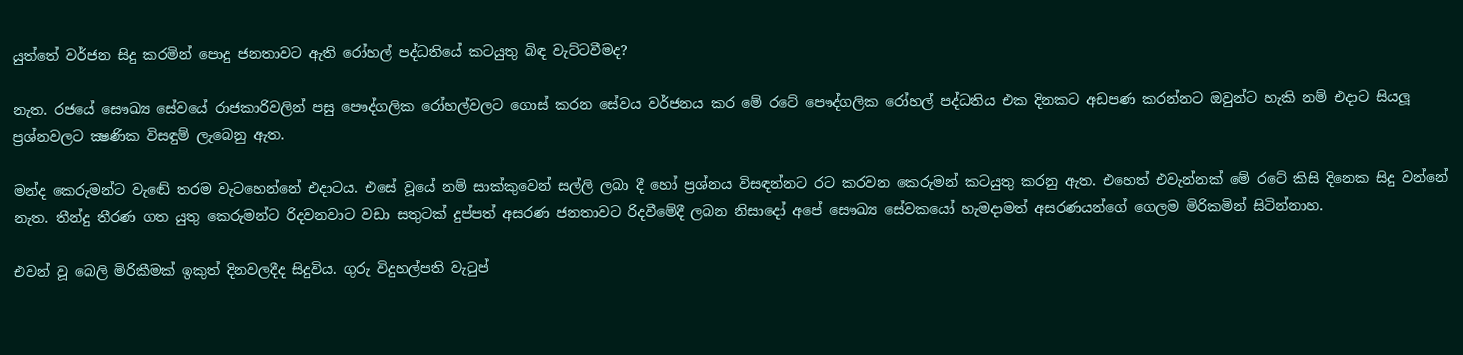යුත්තේ වර්ජන සිදු කරමින් පොදු ජනතාවට ඇති රෝහල් පද්ධතියේ කටයුතු බිඳ වැට්ටවීමද?

නැත. රජයේ සෞඛ්‍ය සේවයේ රාජකාරිවලින් පසු පෞද්ගලික රෝහල්වලට ගොස් කරන සේවය වර්ජනය කර මේ රටේ පෞද්ගලික රෝහල් පද්ධතිය එක දිනකට අඩපණ කරන්නට ඔවුන්ට හැකි නම් එදාට සියලූ ප්‍රශ්නවලට ක්‍ෂණික විසඳුම් ලැබෙනු ඇත.

මන්ද කෙරුමන්ට වැඬේ තරම වැටහෙන්නේ එදාටය. එසේ වූයේ නම් සාක්කුවෙන් සල්ලි ලබා දී හෝ ප්‍රශ්නය විසඳන්නට රට කරවන කෙරුමන් කටයුතු කරනු ඇත. එහෙත් එවැන්නක් මේ රටේ කිසි දිනෙක සිදු වන්නේ නැත. තීන්දු තීරණ ගත යුතු කෙරුමන්ට රිදවනවාට වඩා සතුටක් දුප්පත් අසරණ ජනතාවට රිදවීමේදී ලබන නිසාදෝ අපේ සෞඛ්‍ය සේවකයෝ හැමදාමත් අසරණයන්ගේ ගෙලම මිරිකමින් සිටින්නාහ.

එවන් වූ බෙලි මිරිකීමක් ඉකුත් දිනවලදීද සිදුවිය. ගුරු විදුහල්පති වැටුප්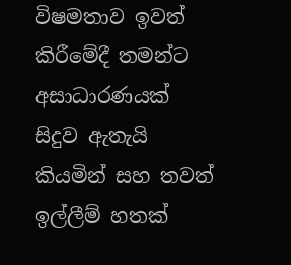විෂමතාව ඉවත් කිරීමේදී තමන්ට අසාධාරණයක් සිදුව ඇතැයි කියමින් සහ තවත් ඉල්ලීම් හතක්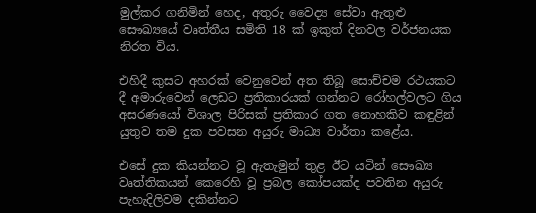මුල්කර ගනිමින් හෙද, අතුරු වෛද්‍ය සේවා ඇතුළු සෞඛ්‍යයේ වෘත්තීය සමිති 18 ක් ඉකුත් දිනවල වර්ජනයක නිරත විය.

එහිදී කුසට අහරක් වෙනුවෙන් අත තිබූ සොච්චම රථයකට දී අමාරුවෙන් ලෙඩට ප්‍රතිකාරයක් ගන්නට රෝහල්වලට ගිය අසරණයෝ විශාල පිරිසක් ප්‍රතිකාර ගත නොහකිව කඳුළින් යුතුව තම දුක පවසන අයුරු මාධ්‍ය වාර්තා කළේය.

එසේ දුක කියන්නට වූ ඇතැමුන් තුළ ඊට යටින් සෞඛ්‍ය වෘත්තිකයන් කෙරෙහි වූ ප්‍රබල කෝපයක්ද පවතින අයුරු පැහැදිලිවම දකින්නට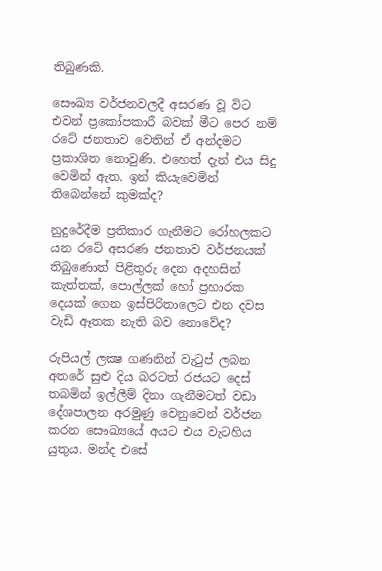තිබුණකි.

සෞඛ්‍ය වර්ජනවලදී අසරණ වූ විට එවන් ප්‍රකෝපකාරී බවක් මීට පෙර නම් රටේ ජනතාව වෙතින් ඒ අන්දමට ප්‍රකාශිත නොවුණි. එහෙත් දැන් එය සිදු වෙමින් ඇත. ඉන් කියැවෙමින් තිබෙන්නේ කුමක්ද?

නුදුරේදීම ප්‍රතිකාර ගැනීමට රෝහලකට යන රටේ අසරණ ජනතාව වර්ජනයක් තිබුණොත් පිළිතුරු දෙන අදහසින් කැත්තක්, පොල්ලක් හෝ ප්‍රහාරක දෙයක් ගෙන ඉස්පිරිතාලෙට එන දවස වැඩි ඈතක නැති බව නොවේද?

රුපියල් ලක්‍ෂ ගණනින් වැටුප් ලබන අතරේ සුළු දිය බරටත් රජයට දෙස් තබමින් ඉල්ලීම් දිනා ගැනීමටත් වඩා දේශපාලන අරමුණු වෙනුවෙන් වර්ජන කරන සෞඛ්‍යයේ අයට එය වැටහිය යුතුය. මන්ද එසේ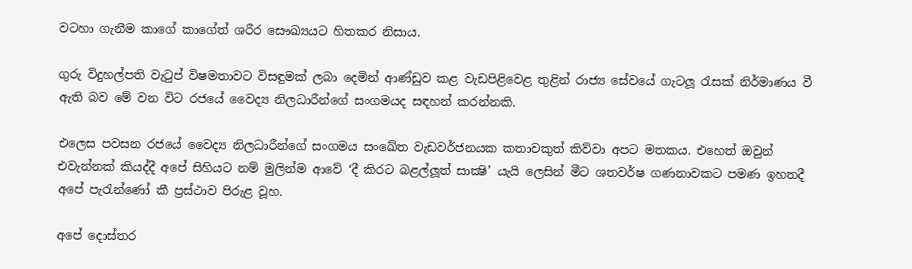වටහා ගැනීම කාගේ කාගේත් ශරීර සෞඛ්‍යයට හිතකර නිසාය.

ගුරු විදුහල්පති වැටුප් විෂමතාවට විසඳුමක් ලබා දෙමින් ආණ්ඩුව කළ වැඩපිළිවෙළ තුළින් රාජ්‍ය සේවයේ ගැටලූ රැසක් නිර්මාණය වී ඇති බව මේ වන විට රජයේ වෛද්‍ය නිලධාරීන්ගේ සංගමයද සඳහන් කරන්නකි.

එලෙස පවසන රජයේ වෛද්‍ය නිලධාරීන්ගේ සංගමය සංඛේත වැඩවර්ජනයක කතාවකුත් කිව්වා අපට මතකය. එහෙත් ඔවුන් එවැන්නක් කියද්දී අපේ සිහියට නම් මුලින්ම ආවේ ‘දී කිරට බළල්ලූත් සාක්‍ෂි’ යැයි ලෙසින් මීට ශතවර්ෂ ගණනාවකට පමණ ඉහතදී අපේ පැරැන්ණෝ කී ප්‍රස්ථාව පිරුළ වූහ.

අපේ දොස්තර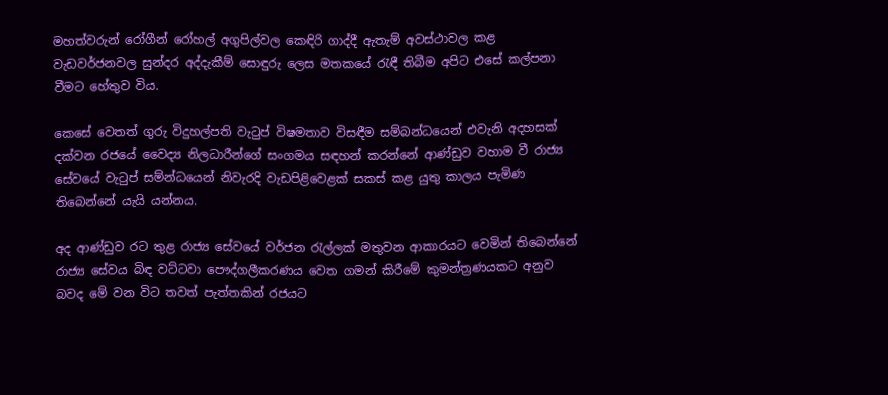මහත්වරුන් රෝගීන් රෝහල් අගුපිල්වල කෙඳිරි ගාද්දී ඇතැම් අවස්ථාවල කළ වැඩවර්ජනවල සුන්දර අද්දැකීම් සොඳුරු ලෙස මතකයේ රැඳී තිබීම අපිට එසේ කල්පනා වීමට හේතුව විය.

කෙසේ වෙතත් ගුරු විදුහල්පති වැටුප් විෂමතාව විසඳීම සම්බන්ධයෙන් එවැනි අදහසක් දක්වන රජයේ වෛද්‍ය නිලධාරීන්ගේ සංගමය සඳහන් කරන්නේ ආණ්ඩුව වහාම වී රාජ්‍ය සේවයේ වැටුප් සම්න්ධයෙන් නිවැරදි වැඩපිළිවෙළක් සකස් කළ යුතු කාලය පැමිණ තිබෙන්නේ යැයි යන්නය.

අද ආණ්ඩුව රට තුළ රාජ්‍ය සේවයේ වර්ජන රැල්ලක් මතුවන ආකාරයට වෙමින් තිබෙන්නේ රාජ්‍ය සේවය බිඳ වට්ටවා පෞද්ගලීකරණය වෙත ගමන් කිරීමේ කුමන්ත්‍රණයකට අනුව බවද මේ වන විට තවත් පැත්තකින් රජයට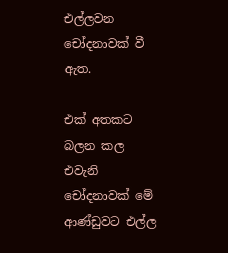එල්ලවන චෝදනාවක් වී ඇත.

එක් අතකට බලන කල එවැනි චෝදනාවක් මේ ආණ්ඩුවට එල්ල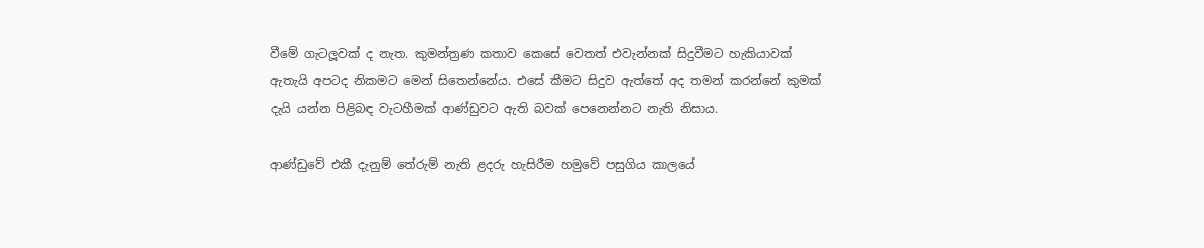වීමේ ගැටලූවක් ද නැත. කුමන්ත්‍රණ කතාව කෙසේ වෙතත් එවැන්නක් සිදුවීමට හැකියාවක් ඇතැයි අපටද නිකමට මෙන් සිතෙන්නේය. එසේ කීමට සිදුව ඇත්තේ අද තමන් කරන්නේ කුමක් දැයි යන්න පිළිබඳ වැටහීමක් ආණ්ඩුවට ඇති බවක් පෙනෙන්නට නැති නිසාය.

ආණ්ඩුවේ එකී දැනුම් තේරුම් නැති ළදරු හැසිරීම හමුවේ පසුගිය කාලයේ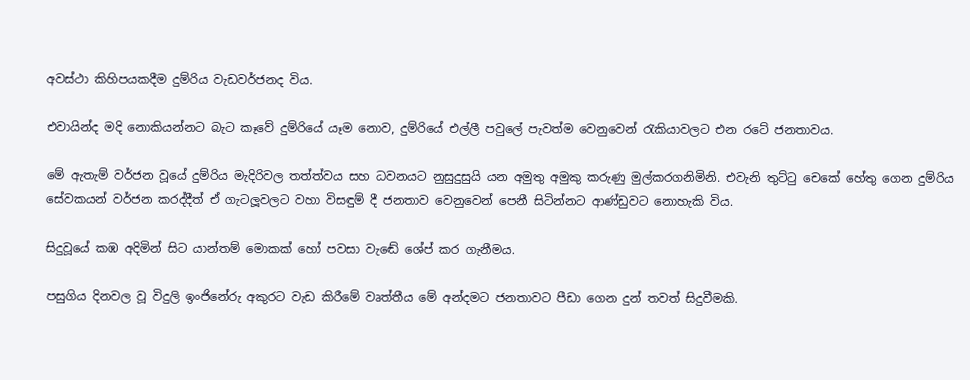අවස්ථා කිහිපයකදීම දුම්රිය වැඩවර්ජනද විය.

එවායින්ද මදි නොකියන්නට බැට කෑවේ දුම්රියේ යෑම නොව, දුම්රියේ එල්ලී පවුලේ පැවත්ම වෙනුවෙන් රැකියාවලට එන රටේ ජනතාවය.

මේ ඇතැම් වර්ජන වූයේ දුම්රිය මැදිරිවල තත්ත්වය සහ ධවනයට නුසුදුසුයි යන අමුතු අමුකු කරුණු මුල්කරගනිමිනි. එවැනි තුට්ටු චෙකේ හේතු ගෙන දුම්රිය සේවකයන් වර්ජන කරද්දීත් ඒ ගැටලූවලට වහා විසඳුම් දී ජනතාව වෙනුවෙන් පෙනී සිටින්නට ආණ්ඩුවට නොහැකි විය.

සිදුවූයේ කඹ අදිමින් සිට යාන්තම් මොකක් හෝ පවසා වැඬේ ශේප් කර ගැනීමය.

පසුගිය දිනවල වූ විදුලි ඉංජිනේරු අකුරට වැඩ කිරීමේ වෘත්තීය මේ අන්දමට ජනතාවට පීඩා ගෙන දුන් තවත් සිදුවීමකි.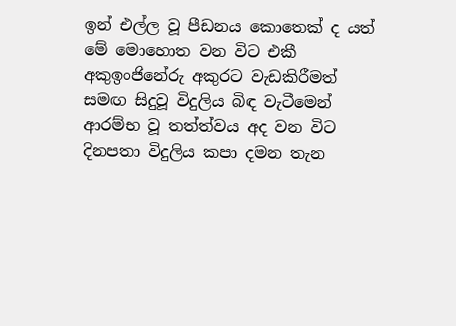ඉන් එල්ල වූ පීඩනය කොතෙක් ද යත් මේ මොහොත වන විට එකී අකුඉංජිනේරු අකුරට වැඩකිරීමත් සමඟ සිදුවූ විදුලිය බිඳ වැටීමෙන් ආරම්භ වූ තත්ත්වය අද වන විට දිනපතා විදුලිය කපා දමන තැන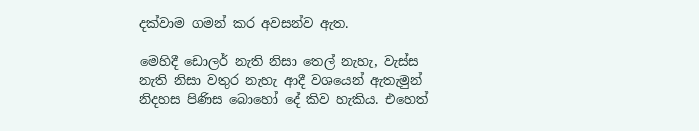දක්වාම ගමන් කර අවසන්ව ඇත.

මෙහිදී ඩොලර් නැති නිසා තෙල් නැහැ, වැස්ස නැති නිසා වතුර නැහැ ආදී වශයෙන් ඇතැමුන් නිදහස පිණිස බොහෝ දේ කිව හැකිය. එහෙත්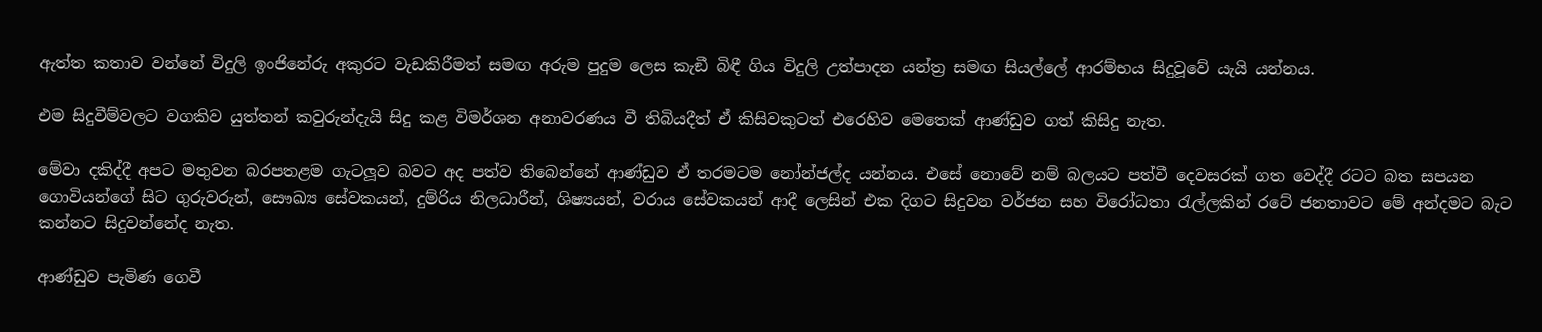ඇත්ත කතාව වන්නේ විදුලි ඉංජිනේරු අකුරට වැඩකිරීමත් සමඟ අරුම පුදුම ලෙස කැඞී බිඳී ගිය විදුලි උත්පාදන යන්ත්‍ර සමඟ සියල්ලේ ආරම්භය සිදුවූවේ යැයි යන්නය.

එම සිදුවීම්වලට වගකිව යුත්තන් කවුරුන්දැයි සිදු කළ විමර්ශන අනාවරණය වී තිබියදීත් ඒ කිසිවකුටත් එරෙහිව මෙතෙක් ආණ්ඩුව ගත් කිසිදු නැත.

මේවා දකිද්දී අපට මතුවන බරපතළම ගැටලූව බවට අද පත්ව තිබෙන්නේ ආණ්ඩුව ඒ තරමටම නෝන්ජල්ද යන්නය. එසේ නොවේ නම් බලයට පත්වී දෙවසරක් ගත වෙද්දී රටට බත සපයන ගොවියන්ගේ සිට ගුරුවරුන්, සෞඛ්‍ය සේවකයන්, දුම්රිය නිලධාරීන්, ශිෂ්‍යයන්, වරාය සේවකයන් ආදී ලෙසින් එක දිගට සිදුවන වර්ජන සහ විරෝධතා රැල්ලකින් රටේ ජනතාවට මේ අන්දමට බැට කන්නට සිදුවන්නේද නැත.

ආණ්ඩුව පැමිණ ගෙවී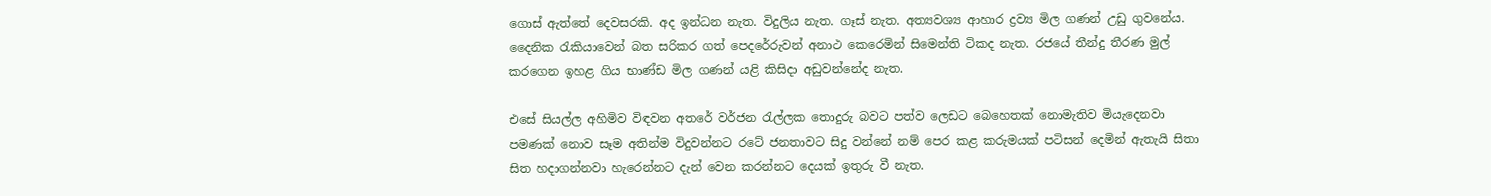ගොස් ඇත්තේ දෙවසරකි. අද ඉන්ධන නැත. විදුලිය නැත. ගෑස් නැත. අත්‍යවශ්‍ය ආහාර ද්‍රව්‍ය මිල ගණන් උඩු ගුවනේය. දෛනික රැකියාවෙන් බත සරිකර ගත් පෙදරේරුවන් අනාථ කෙරෙමින් සිමෙන්ති ටිකද නැත. රජයේ තීන්දු තීරණ මුල් කරගෙන ඉහළ ගිය භාණ්ඩ මිල ගණන් යළි කිසිදා අඩුවන්නේද නැත.

එසේ සියල්ල අහිමිව විඳවන අතරේ වර්ජන රැල්ලක තොදුරු බවට පත්ව ලෙඩට බෙහෙතක් නොමැතිව මියැදෙනවා පමණක් නොව සෑම අතින්ම විදුවන්නට රටේ ජනතාවට සිදු වන්නේ නම් පෙර කළ කරුමයක් පටිසන් දෙමින් ඇතැයි සිතා සිත හදාගන්නවා හැරෙන්නට දැන් වෙන කරන්නට දෙයක් ඉතුරු වී නැත.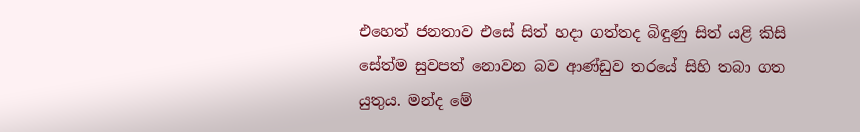එහෙත් ජනතාව එසේ සිත් හදා ගත්තද බිඳුණු සිත් යළි කිසි සේත්ම සුවපත් නොවන බව ආණ්ඩුව තරයේ සිහි තබා ගත යුතුය. මන්ද මේ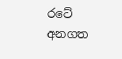රටේ අනගත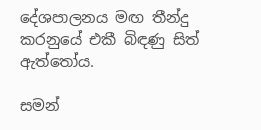දේශපාලනය මඟ තීන්දු කරනුයේ එකී බිඳණු සිත් ඇත්තෝය.

සමන්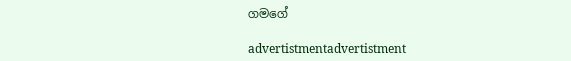ගමගේ

advertistmentadvertistment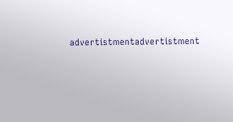advertistmentadvertistment